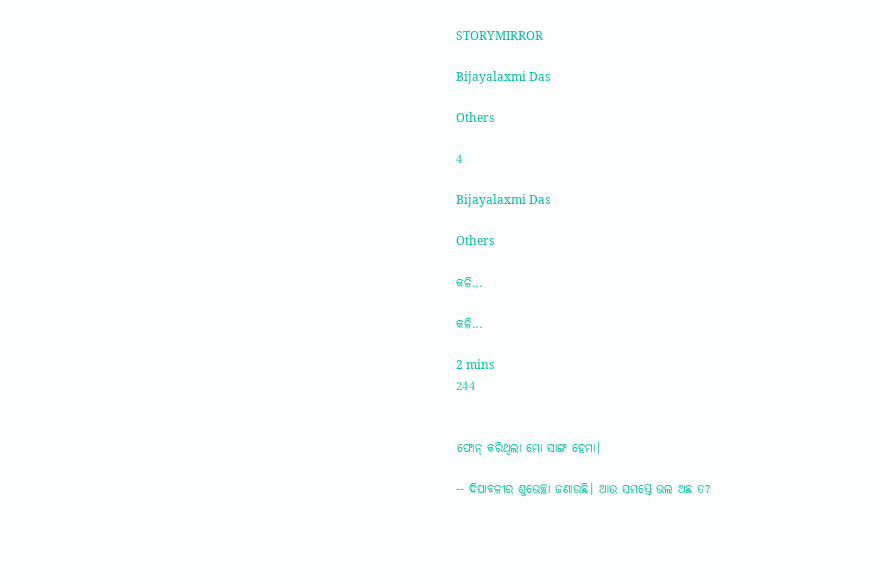STORYMIRROR

Bijayalaxmi Das

Others

4

Bijayalaxmi Das

Others

କଳି...

କଳି...

2 mins
244


ଫୋନ୍ କରିଥିଲା ମୋ ସାଙ୍ଗ ହେମା।

-- ଦିପାବଳୀର ଶୁଭେଚ୍ଛା ଜଣାଉଛି। ଆଉ ସମସ୍ତେ ଭଲ ଅଛ ତ?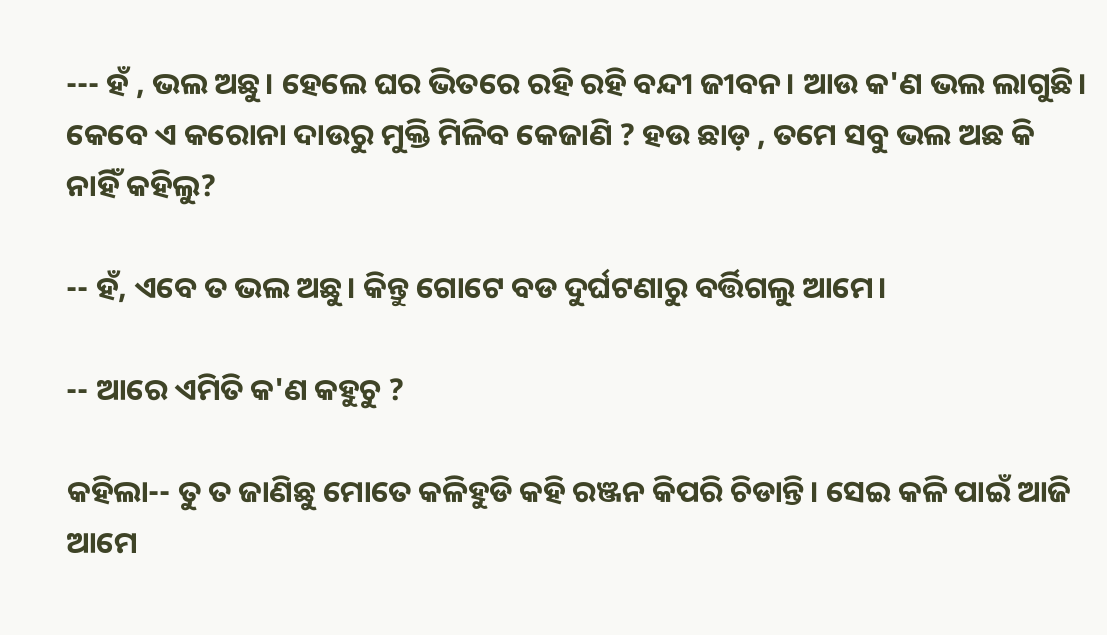--- ହଁ , ଭଲ ଅଛୁ। ହେଲେ ଘର ଭିତରେ ରହି ରହି ବନ୍ଦୀ ଜୀବନ। ଆଉ କ'ଣ ଭଲ ଲାଗୁଛି। କେବେ ଏ କରୋନା ଦାଉରୁ ମୁକ୍ତି ମିଳିବ କେଜାଣି ? ହ‌ଉ ଛାଡ଼ , ତମେ ସବୁ ଭଲ ଅଛ କି ନାହିଁ କହିଲୁ?

-- ହଁ, ଏବେ ତ ଭଲ ଅଛୁ। କିନ୍ତୁ ଗୋଟେ ବଡ ଦୁର୍ଘଟଣାରୁ ବର୍ତ୍ତିଗଲୁ ଆମେ।

-- ଆରେ ଏମିତି କ'ଣ କହୁଚୁ ?

କହିଲା-- ତୁ ତ ଜାଣିଛୁ ମୋତେ କଳିହୁଡି କହି ରଞ୍ଜନ କିପରି ଚିଡାନ୍ତି। ସେଇ କଳି ପାଇଁ ଆଜି ଆମେ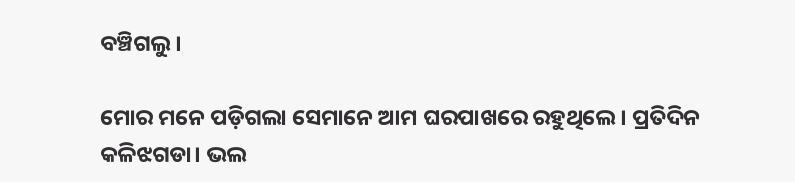ବଞ୍ଚିଗଲୁ।

ମୋର ମନେ ପଡ଼ିଗଲା ସେମାନେ ଆମ ଘରପାଖରେ ରହୁଥିଲେ। ପ୍ରତିଦିନ କଳିଝଗଡା। ଭଲ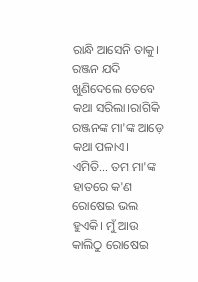ରାନ୍ଧି ଆସେନି ତାକୁ। ରଞ୍ଜନ ଯଦି ଖୁଣିଦେଲେ ତେବେ କଥା ସରିଲା।ରାଗିକି ରଞ୍ଜନଙ୍କ ମା'ଙ୍କ ଆଡ଼େ କଥା ପଳାଏ। ଏମିତି... ତମ ମା'ଙ୍କ ହାତରେ କ'ଣ ରୋଷେଇ ଭଲ ହୁଏକି। ମୁଁ ଆଉ କାଲିଠୁ ରୋଷେଇ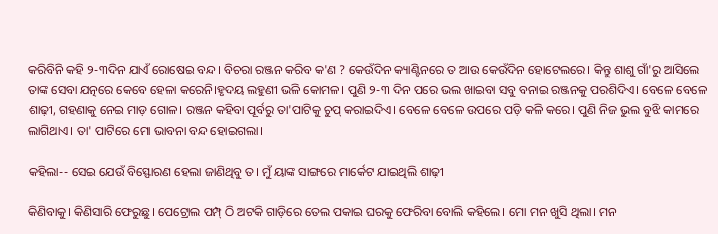କରିବିନି କହି ୨-୩ଦିନ ଯାଏଁ ରୋଷେଇ ବନ୍ଦ। ବିଚରା ରଞ୍ଜନ କରିବ କ'ଣ ? କେ‍ଉଁଦିନ କ୍ୟାଣ୍ଟିନରେ ତ ଆଉ କେଉଁଦିନ ହୋଟେଲରେ। କିନ୍ତୁ ଶାଶୁ ଗାଁ'ରୁ ଆସିଲେ ତାଙ୍କ ସେବା ଯତ୍ନରେ କେବେ ହେଳା କରେନି।ହୃଦୟ ଲହୁଣୀ ଭଳି କୋମଳ। ପୁଣି ୨-୩ ଦିନ ପରେ ଭଲ ଖାଇବା ସବୁ ବନାଇ ରଞ୍ଜନକୁ ପରଶିଦିଏ। ବେଳେ ବେଳେ ଶାଢ଼ୀ, ଗହଣାକୁ ନେଇ ମାଡ଼ ଗୋଳ। ରଞ୍ଜନ କହିବା ପୂର୍ବରୁ ତା'ପାଟିକୁ ଚୁପ୍ କରାଇଦିଏ। ବେଳେ ବେଳେ ଉପରେ ପଡ଼ି କଳି କରେ। ପୁଣି ନିଜ ଭୁଲ ବୁଝି କାମରେ ଲାଗିଥାଏ। ତା' ପାଟିରେ ମୋ ଭାବନା ବନ୍ଦ ହୋଇଗଲା।

କହିଲା-- ସେଇ ଯେଉଁ ବିସ୍ଫୋରଣ ହେଲା ଜାଣିଥିବୁ ତ। ମୁଁ ୟାଙ୍କ ସାଙ୍ଗରେ ମାର୍କେଟ ଯାଇଥିଲି ଶାଢ଼ୀ

କିଣିବାକୁ। କିଣିସାରି ଫେରୁଛୁ। ପେଟ୍ରୋଲ ପମ୍ପ୍ ଠି ଅଟକି ଗାଡ଼ିରେ ତେଲ ପକାଇ ଘରକୁ ଫେରିବା ବୋଲି କହିଲେ। ମୋ ମନ ଖୁସି ଥିଲା। ମନ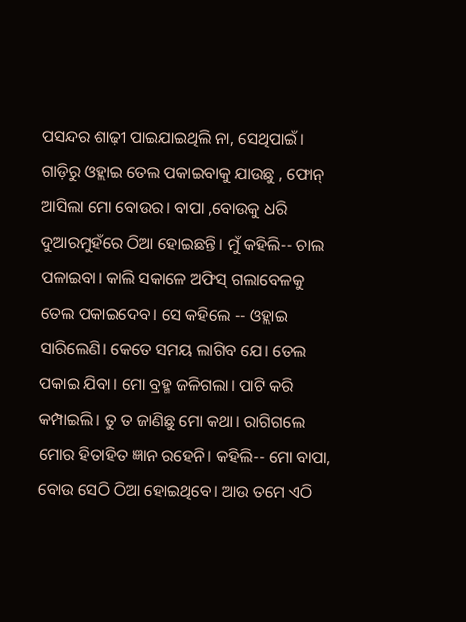ପସନ୍ଦର ଶାଢ଼ୀ ପାଇଯାଇଥିଲି ନା, ସେଥିପାଇଁ। ଗାଡ଼ିରୁ ଓହ୍ଲାଇ ତେଲ ପକାଇବାକୁ ଯାଉଛୁ , ଫୋନ୍ ଆସିଲା ମୋ ବୋଉର। ବାପା ,ବୋଉକୁ ଧରି ଦୁଆରମୁହଁରେ ଠିଆ ହୋଇଛନ୍ତି। ମୁଁ କହିଲି-- ଚାଲ ପଳାଇବା। କାଲି ସକାଳେ ଅଫିସ୍ ଗଲାବେଳକୁ ତେଲ ପକାଇଦେବ। ସେ କହିଲେ -- ଓହ୍ଲାଇ ସାରିଲେଣି। କେତେ ସମୟ ଲାଗିବ ଯେ। ତେଲ ପକାଇ ଯିବା। ମୋ ବ୍ରହ୍ମ ଜଳିଗଲା। ପାଟି କରି କମ୍ପାଇଲି। ତୁ ତ ଜାଣିଛୁ ମୋ କଥା। ରାଗିଗଲେ ମୋର ହିତାହିତ ଜ୍ଞାନ ରହେନି। କହିଲି-- ମୋ ବାପା, ବୋଉ ସେଠି ଠିଆ ହୋଇଥିବେ। ଆଉ ତମେ ଏଠି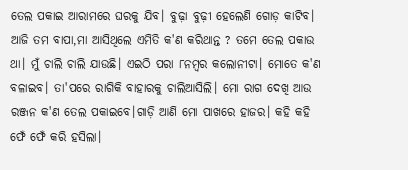ତେଲ ପକାଇ ଆରାମରେ ଘରକୁ ଯିବ। ବୁଢ଼ା ବୁଢ଼ୀ ହେଲେଣି ଗୋଡ଼ କାଟିବ। ଆଜି ତମ ବାପା,ମା ଆସିଥିଲେ ଏମିତି କ'ଣ କରିଥାନ୍ତ ? ତମେ ତେଲ ପକାଉ ଥା। ମୁଁ ଚାଲି ଚାଲି ଯାଉଛି। ଏଇଠି ପରା ୮ନମ୍ବର କଲୋନୀଟା। ମୋତେ କ'ଣ ବଳାଇବ। ତା'ପରେ ରାଗିକି ବାହାରକୁ ଚାଲିଆସିଲି। ମୋ ରାଗ ଦେଖି ଆଉ ରଞ୍ଜନ କ'ଣ ତେଲ ପକାଇବେ।ଗାଡ଼ି ଆଣି ମୋ ପାଖରେ ହାଜର। କହି କହି ଫେଁ ଫେଁ କରି ହସିଲା।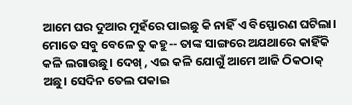ଆମେ ଘର ଦୁଆର ମୁହଁରେ ପାଇଛୁ କି ନାହିଁ ଏ ବିସ୍ଫୋରଣ ଘଟିଲା। ମୋତେ ସବୁ ବେଳେ ତୁ କହୁ-- ତାଙ୍କ ସାଙ୍ଗରେ ଅଯଥାରେ କାହିଁକି କଳି ଲଗାଉଛୁ। ଦେଖ୍ , ଏଇ କଳି ଯୋଗୁଁ ଆମେ ଆଜି ଠିକଠାକ୍ ଅଛୁ। ସେଦିନ ତେଲ ପକାଇ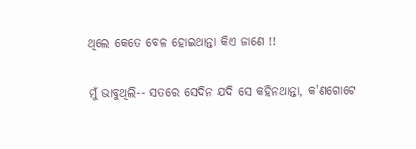ଥିଲେ କେତେ ବେଳ ହୋଇଥାନ୍ତା କିଏ ଜାଣେ !!

ମୁଁ ଭାବୁଥିଲି-- ସତରେ ସେଦିନ ଯଦି ସେ କହିନଥାନ୍ତା, କ'ଣଗୋଟେ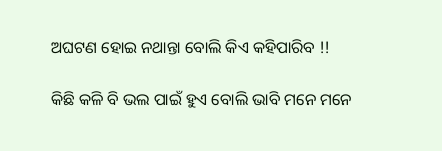ଅଘଟଣ ହୋଇ ନଥାନ୍ତା ବୋଲି କିଏ କହିପାରିବ !!

କିଛି କଳି ବି ଭଲ ପାଇଁ ହୁଏ ବୋଲି ଭାବି ମନେ ମନେ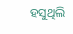ହସୁଥିଲି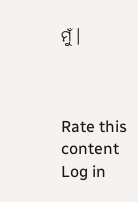ମୁଁ।



Rate this content
Log in